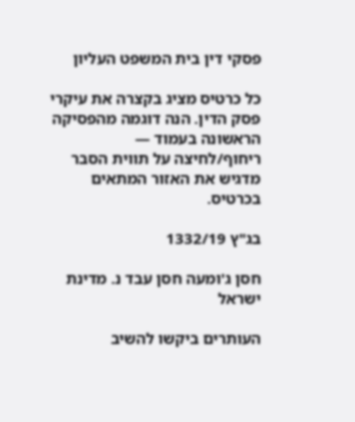פסקי דין בית המשפט העליון

כל כרטיס מציג בקצרה את עיקרי פסק הדין. הנה דוגמה מהפסיקה הראשונה בעמוד — ריחוף/לחיצה על תווית הסבר מדגיש את האזור המתאים בכרטיס.

בג"ץ 1332/19

חסן ג'ומעה חסן עבד נ. מדינת ישראל

העותרים ביקשו להשיב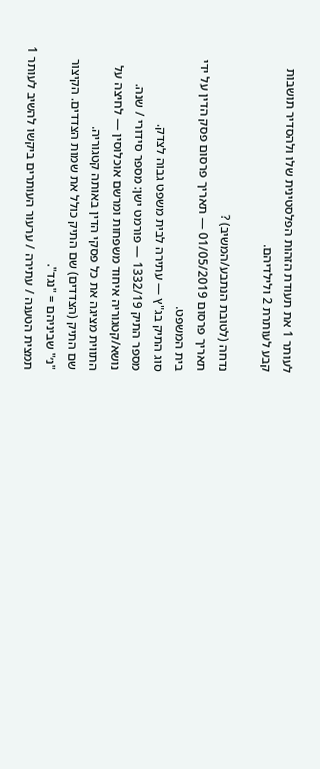לעותר 1 את תעודת הזהות הפלסטינית שלו ולהסדיר תושבות קבע לעותרת 2 ולילדיהם.

נדחה (לטובת הנתבע/המשיב) ?
תאריך פרסום 01/05/2019 — תאריך פרסום פסק הדין על ידי בית המשפט.
סוג התיק בג"ץ — עתירה לבית משפט גבוה לצדק.
מספר התיק 1332/19 — פורמט ישן: מספר סידורי / שנה.
נושא/קטגוריה איחוד משפחות ומרשם אוכלוסין — לחיצה על התווית מציגה את כל פסקי הדין באותה קטגוריה.
שם התיק (הצדדים) שם התיק כולל את שמות הצדדים. הקיצור "נ׳" שביניהם = "נגד".
תמצית הטענה / עתירה / ערעור העותרים ביקשו להשיב לעותר 1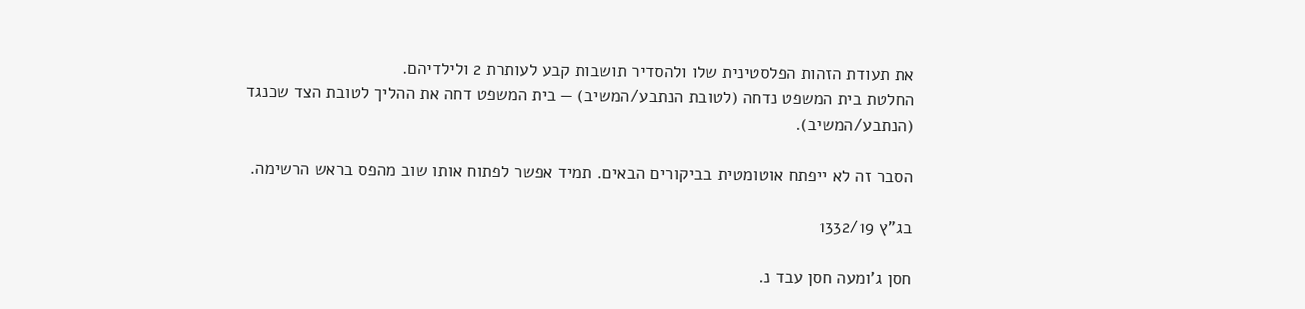את תעודת הזהות הפלסטינית שלו ולהסדיר תושבות קבע לעותרת 2 ולילדיהם.
החלטת בית המשפט נדחה (לטובת הנתבע/המשיב) — בית המשפט דחה את ההליך לטובת הצד שכנגד (הנתבע/המשיב).

הסבר זה לא ייפתח אוטומטית בביקורים הבאים. תמיד אפשר לפתוח אותו שוב מהפס בראש הרשימה.

בג"ץ 1332/19

חסן ג'ומעה חסן עבד נ.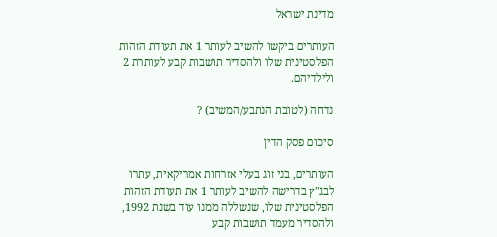מדינת ישראל

העותרים ביקשו להשיב לעותר 1 את תעודת הזהות הפלסטינית שלו ולהסדיר תושבות קבע לעותרת 2 ולילדיהם.

נדחה (לטובת הנתבע/המשיב) ?

סיכום פסק הדין

העותרים, בני זוג בעלי אזרחות אמריקאית, עתרו לבג"ץ בדרישה להשיב לעותר 1 את תעודת הזהות הפלסטינית שלו, שנשללה ממנו עוד בשנת 1992, ולהסדיר מעמד תושבות קבע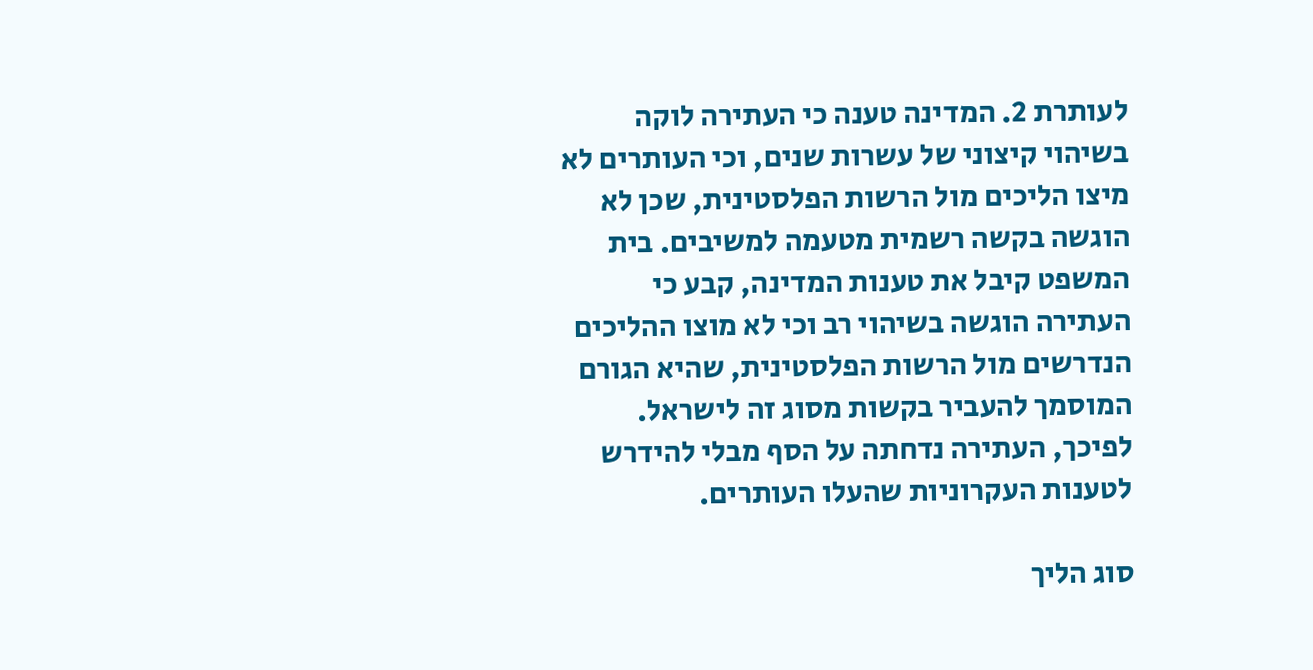לעותרת 2. המדינה טענה כי העתירה לוקה בשיהוי קיצוני של עשרות שנים, וכי העותרים לא מיצו הליכים מול הרשות הפלסטינית, שכן לא הוגשה בקשה רשמית מטעמה למשיבים. בית המשפט קיבל את טענות המדינה, קבע כי העתירה הוגשה בשיהוי רב וכי לא מוצו ההליכים הנדרשים מול הרשות הפלסטינית, שהיא הגורם המוסמך להעביר בקשות מסוג זה לישראל. לפיכך, העתירה נדחתה על הסף מבלי להידרש לטענות העקרוניות שהעלו העותרים.

סוג הליך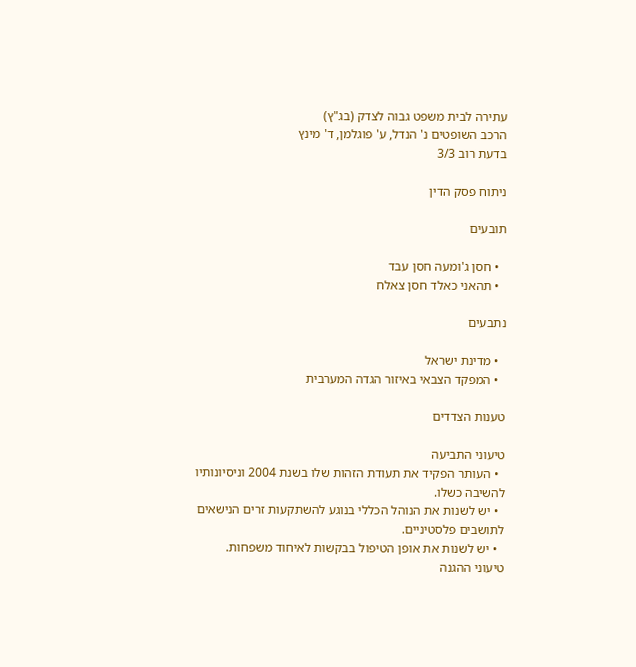עתירה לבית משפט גבוה לצדק (בג"ץ)
הרכב השופטים נ' הנדל, ע' פוגלמן, ד' מינץ
בדעת רוב 3/3

ניתוח פסק הדין

תובעים

  • חסן ג'ומעה חסן עבד
  • תהאני כאלד חסן צאלח

נתבעים

  • מדינת ישראל
  • המפקד הצבאי באיזור הגדה המערבית

טענות הצדדים

טיעוני התביעה
  • העותר הפקיד את תעודת הזהות שלו בשנת 2004 וניסיונותיו להשיבה כשלו.
  • יש לשנות את הנוהל הכללי בנוגע להשתקעות זרים הנישאים לתושבים פלסטיניים.
  • יש לשנות את אופן הטיפול בבקשות לאיחוד משפחות.
טיעוני ההגנה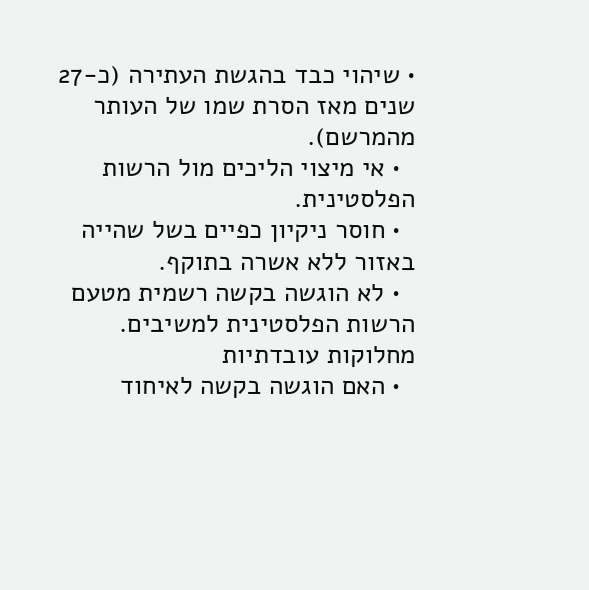• שיהוי כבד בהגשת העתירה (כ-27 שנים מאז הסרת שמו של העותר מהמרשם).
  • אי מיצוי הליכים מול הרשות הפלסטינית.
  • חוסר ניקיון כפיים בשל שהייה באזור ללא אשרה בתוקף.
  • לא הוגשה בקשה רשמית מטעם הרשות הפלסטינית למשיבים.
מחלוקות עובדתיות
  • האם הוגשה בקשה לאיחוד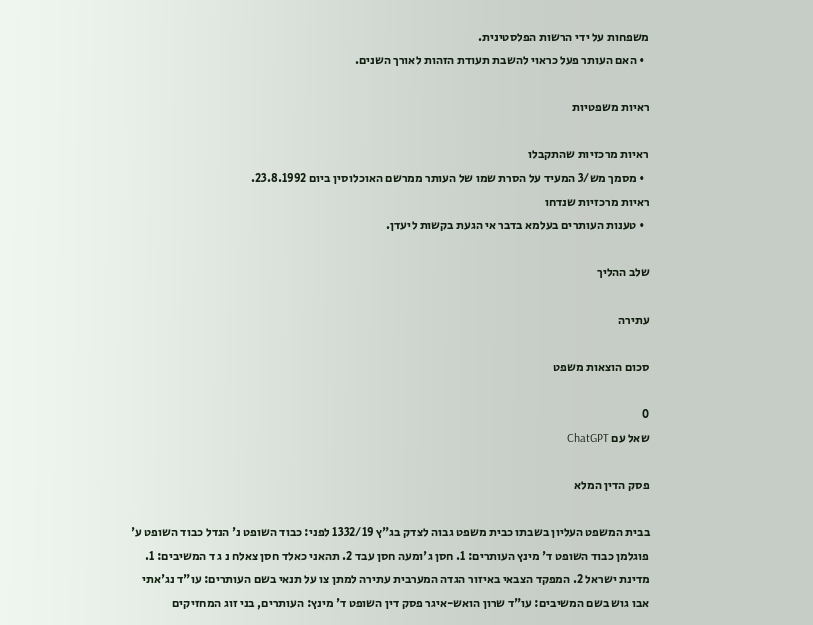משפחות על ידי הרשות הפלסטינית.
  • האם העותר פעל כראוי להשבת תעודת הזהות לאורך השנים.

ראיות משפטיות

ראיות מרכזיות שהתקבלו
  • מסמך מש/3 המעיד על הסרת שמו של העותר ממרשם האוכלוסין ביום 23.8.1992.
ראיות מרכזיות שנדחו
  • טענות העותרים בעלמא בדבר אי הגעת בקשות ליעדן.

שלב ההליך

עתירה

סכום הוצאות משפט

0
שאל עם ChatGPT

פסק הדין המלא

בבית המשפט העליון בשבתו כבית משפט גבוה לצדק בג"ץ 1332/19 לפני: כבוד השופט נ' הנדל כבוד השופט ע' פוגלמן כבוד השופט ד' מינץ העותרים: 1. חסן ג'ומעה חסן עבד 2. תהאני כאלד חסן צאלח נ ג ד המשיבים: 1. מדינת ישראל 2. המפקד הצבאי באיזור הגדה המערבית עתירה למתן צו על תנאי בשם העותרים: עו"ד נג'אתי אבו גוש בשם המשיבים: עו"ד שרון הואש-איגר פסק דין השופט ד' מינץ: העותרים, בני זוג המחזיקים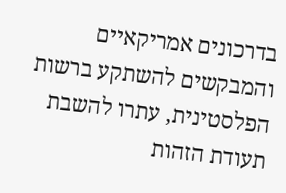בדרכונים אמריקאיים והמבקשים להשתקע ברשות הפלסטינית, עתרו להשבת תעודת הזהות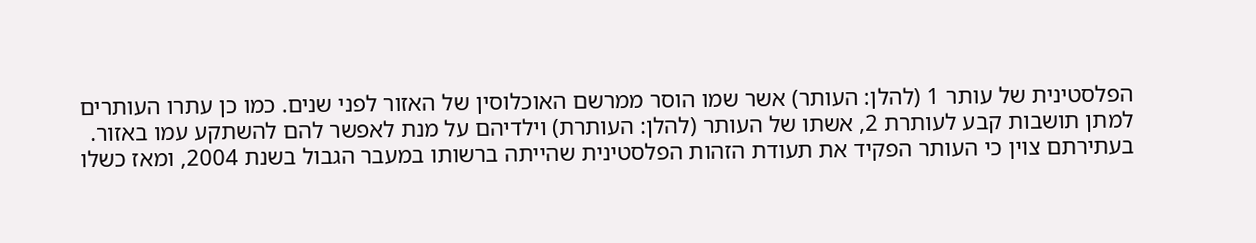הפלסטינית של עותר 1 (להלן: העותר) אשר שמו הוסר ממרשם האוכלוסין של האזור לפני שנים. כמו כן עתרו העותרים למתן תושבות קבע לעותרת 2, אשתו של העותר (להלן: העותרת) וילדיהם על מנת לאפשר להם להשתקע עמו באזור. בעתירתם צוין כי העותר הפקיד את תעודת הזהות הפלסטינית שהייתה ברשותו במעבר הגבול בשנת 2004, ומאז כשלו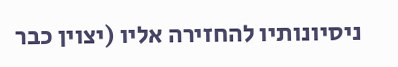ניסיונותיו להחזירה אליו (יצוין כבר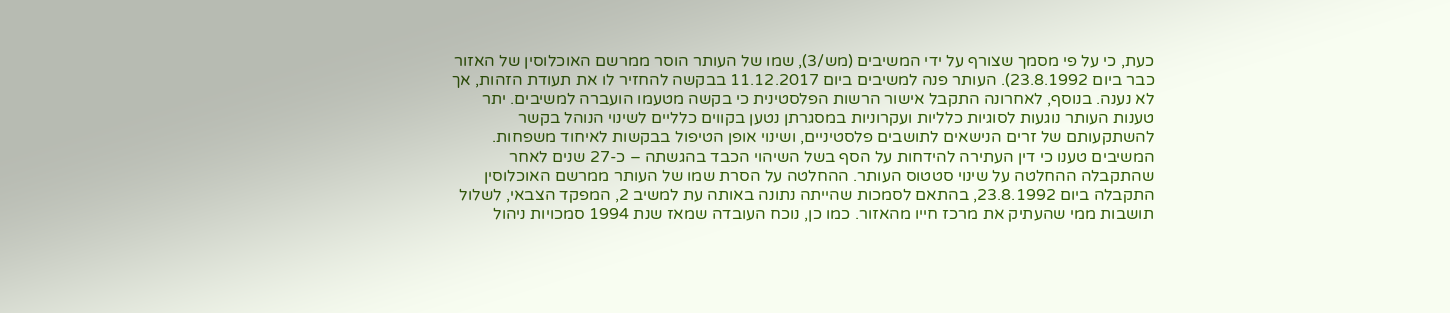כעת, כי על פי מסמך שצורף על ידי המשיבים (מש/3), שמו של העותר הוסר ממרשם האוכלוסין של האזור כבר ביום 23.8.1992). העותר פנה למשיבים ביום 11.12.2017 בבקשה להחזיר לו את תעודת הזהות, אך לא נענה. בנוסף, לאחרונה התקבל אישור הרשות הפלסטינית כי בקשה מטעמו הועברה למשיבים. יתר טענות העותר נוגעות לסוגיות כלליות ועקרוניות במסגרתן נטען בקווים כלליים לשינוי הנוהל בקשר להשתקעותם של זרים הנישאים לתושבים פלסטיניים, ושינוי אופן הטיפול בבקשות לאיחוד משפחות. המשיבים טענו כי דין העתירה להידחות על הסף בשל השיהוי הכבד בהגשתה – כ-27 שנים לאחר שהתקבלה ההחלטה על שינוי סטטוס העותר. ההחלטה על הסרת שמו של העותר ממרשם האוכלוסין התקבלה ביום 23.8.1992, בהתאם לסמכות שהייתה נתונה באותה עת למשיב 2, המפקד הצבאי, לשלול תושבות ממי שהעתיק את מרכז חייו מהאזור. כמו כן, נוכח העובדה שמאז שנת 1994 סמכויות ניהול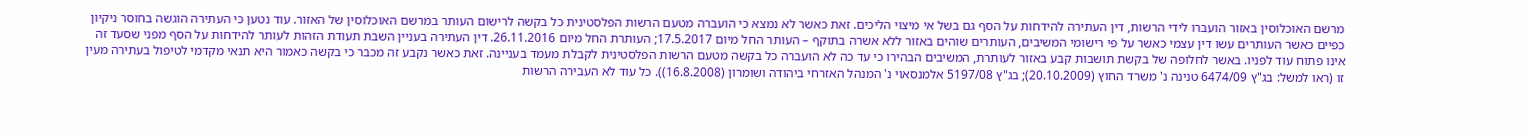מרשם האוכלוסין באזור הועברו לידי הרשות, דין העתירה להידחות על הסף גם בשל אי מיצוי הליכים. זאת כאשר לא נמצא כי הועברה מטעם הרשות הפלסטינית כל בקשה לרישום העותר במרשם האוכלוסין של האזור. עוד נטען כי העתירה הוגשה בחוסר ניקיון כפיים כאשר העותרים עשו דין עצמי כאשר על פי רישומי המשיבים, העותרים שוהים באזור ללא אשרה בתוקף – העותר החל מיום 17.5.2017; העותרת החל מיום 26.11.2016. דין העתירה בעניין השבת תעודת הזהות לעותר להידחות על הסף מפני שסעד זה אינו פתוח עוד לפניו. באשר לחלופה של בקשת תושבות קבע באזור לעותרת, המשיבים הבהירו כי עד כה לא הועברה כל בקשה מטעם הרשות הפלסטינית לקבלת מעמד בעניינה. זאת כאשר נקבע זה מכבר כי בקשה כאמור היא תנאי מקדמי לטיפול בעתירה מעין זו (ראו למשל: בג"ץ 6474/09 טנינה נ' משרד החוץ (20.10.2009); בג"ץ 5197/08 אלמנסאוי נ' המנהל האזרחי ביהודה ושומרון (16.8.2008)). כל עוד לא העבירה הרשות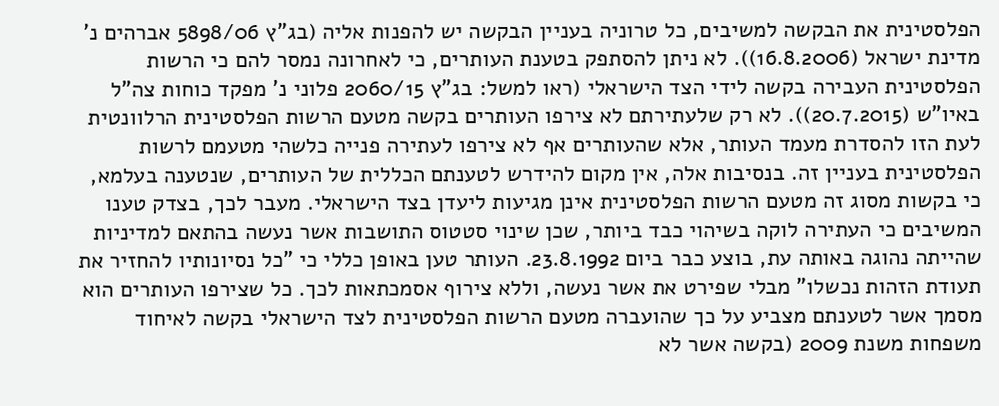הפלסטינית את הבקשה למשיבים, כל טרוניה בעניין הבקשה יש להפנות אליה (בג"ץ 5898/06 אברהים נ' מדינת ישראל (16.8.2006)). לא ניתן להסתפק בטענת העותרים, כי לאחרונה נמסר להם כי הרשות הפלסטינית העבירה בקשה לידי הצד הישראלי (ראו למשל: בג"ץ 2060/15 פלוני נ' מפקד כוחות צה"ל באיו"ש (20.7.2015)). לא רק שלעתירתם לא צירפו העותרים בקשה מטעם הרשות הפלסטינית הרלוונטית לעת הזו להסדרת מעמד העותר, אלא שהעותרים אף לא צירפו לעתירה פנייה כלשהי מטעמם לרשות הפלסטינית בעניין זה. בנסיבות אלה, אין מקום להידרש לטענתם הכללית של העותרים, שנטענה בעלמא, כי בקשות מסוג זה מטעם הרשות הפלסטינית אינן מגיעות ליעדן בצד הישראלי. מעבר לכך, בצדק טענו המשיבים כי העתירה לוקה בשיהוי כבד ביותר, שכן שינוי סטטוס התושבות אשר נעשה בהתאם למדיניות שהייתה נהוגה באותה עת, בוצע כבר ביום 23.8.1992. העותר טען באופן כללי כי "כל נסיונותיו להחזיר את תעודת הזהות נכשלו" מבלי שפירט את אשר נעשה, וללא צירוף אסמכתאות לכך. כל שצירפו העותרים הוא מסמך אשר לטענתם מצביע על כך שהועברה מטעם הרשות הפלסטינית לצד הישראלי בקשה לאיחוד משפחות משנת 2009 (בקשה אשר לא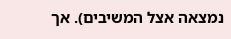נמצאה אצל המשיבים). אך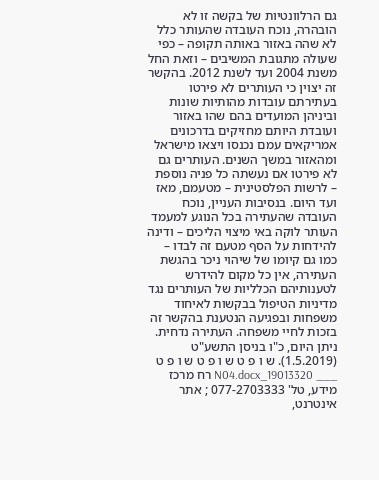גם הרלוונטיות של בקשה זו לא הובהרה, נוכח העובדה שהעותר כלל לא שהה באזור באותה תקופה – כפי שעולה מתגובת המשיבים – וזאת החל משנת 2004 ועד לשנת 2012. בהקשר זה יצוין כי העותרים לא פירטו בעתירתם עובדות מהותיות שונות וביניהן המועדים בהם שהו באזור ועובדת היותם מחזיקים בדרכונים אמריקאים עמם נכנסו ויצאו מישראל ומהאזור במשך השנים. העותרים גם לא פירטו אם נעשתה כל פניה נוספת – לרשות הפלסטינית – מטעמם, מאז ועד היום. בנסיבות העניין, נוכח העובדה שהעתירה בכל הנוגע למעמד העותר לוקה באי מיצוי הליכים – ודינה להידחות על הסף מטעם זה לבדו – כמו גם קיומו של שיהוי ניכר בהגשת העתירה, אין כל מקום להידרש לטענותיהם הכלליות של העותרים נגד מדיניות הטיפול בבקשות לאיחוד משפחות ובפגיעה הנטענת בהקשר זה בזכות לחיי משפחה. העתירה נדחית. ניתן היום, כ"ו בניסן התשע"ט (1.5.2019). ש ו פ ט ש ו פ ט ש ו פ ט ___ 19013320_N04.docx רח מרכז מידע, טל' 077-2703333 ; אתר אינטרנט,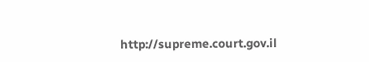http://supreme.court.gov.il